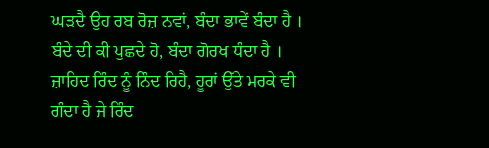ਘੜਦੈ ਉਹ ਰਬ ਰੋਜ਼ ਨਵਾਂ, ਬੰਦਾ ਭਾਵੇਂ ਬੰਦਾ ਹੈ ।
ਬੰਦੇ ਦੀ ਕੀ ਪੁਛਦੇ ਹੋ, ਬੰਦਾ ਗੋਰਖ ਧੰਦਾ ਹੈ ।
ਜ਼ਾਹਿਦ ਰਿੰਦ ਨੂੰ ਨਿੰਦ ਰਿਹੈ, ਹੂਰਾਂ ਉੱਤੇ ਮਰਕੇ ਵੀ
ਗੰਦਾ ਹੈ ਜੇ ਰਿੰਦ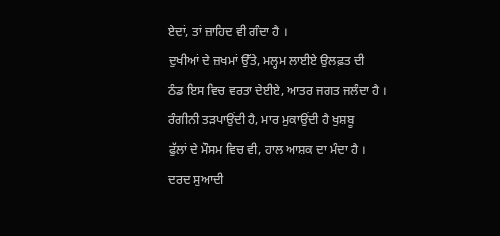ਏਦਾਂ, ਤਾਂ ਜ਼ਾਹਿਦ ਵੀ ਗੰਦਾ ਹੈ ।
ਦੁਖੀਆਂ ਦੇ ਜ਼ਖਮਾਂ ਉੱਤੇ, ਮਲ੍ਹਮ ਲਾਈਏ ਉਲਫ਼ਤ ਦੀ
ਠੰਡ ਇਸ ਵਿਚ ਵਰਤਾ ਦੇਈਏ, ਆਤਰ ਜਗਤ ਜਲੰਦਾ ਹੈ ।
ਰੰਗੀਨੀ ਤੜਪਾਉਂਦੀ ਹੈ, ਮਾਰ ਮੁਕਾਉਂਦੀ ਹੈ ਖੁਸ਼ਬੂ
ਫੁੱਲਾਂ ਦੇ ਮੌਸਮ ਵਿਚ ਵੀ, ਹਾਲ ਆਸ਼ਕ ਦਾ ਮੰਦਾ ਹੈ ।
ਦਰਦ ਸੁਆਦੀ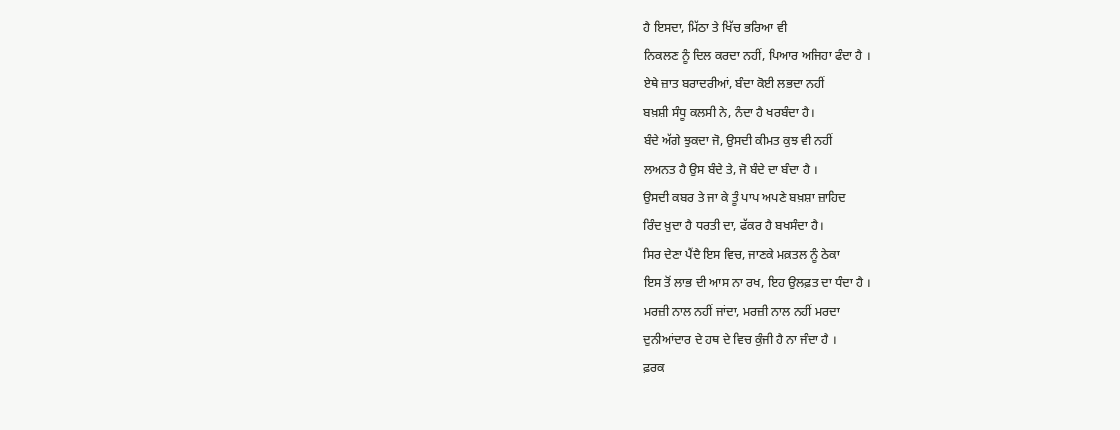ਹੈ ਇਸਦਾ, ਮਿੱਠਾ ਤੇ ਖਿੱਚ ਭਰਿਆ ਵੀ
ਨਿਕਲਣ ਨੂੰ ਦਿਲ ਕਰਦਾ ਨਹੀਂ, ਪਿਆਰ ਅਜਿਹਾ ਫੰਦਾ ਹੈ ।
ਏਥੇ ਜ਼ਾਤ ਬਰਾਦਰੀਆਂ, ਬੰਦਾ ਕੋਈ ਲਭਦਾ ਨਹੀਂ
ਬਖ਼ਸ਼ੀ ਸੰਧੂ ਕਲਸੀ ਨੇ, ਨੰਦਾ ਹੈ ਖਰਬੰਦਾ ਹੈ।
ਬੰਦੇ ਅੱਗੇ ਝੁਕਦਾ ਜੋ, ਉਸਦੀ ਕੀਮਤ ਕੁਝ ਵੀ ਨਹੀਂ
ਲਅਨਤ ਹੈ ਉਸ ਬੰਦੇ ਤੇ, ਜੋ ਬੰਦੇ ਦਾ ਬੰਦਾ ਹੈ ।
ਉਸਦੀ ਕਬਰ ਤੇ ਜਾ ਕੇ ਤੂੰ ਪਾਪ ਅਪਣੇ ਬਖ਼ਸ਼ਾ ਜ਼ਾਹਿਦ
ਰਿੰਦ ਖ਼ੁਦਾ ਹੈ ਧਰਤੀ ਦਾ, ਫੱਕਰ ਹੈ ਬਖਸੰਦਾ ਹੈ।
ਸਿਰ ਦੇਣਾ ਪੈਂਦੈ ਇਸ ਵਿਚ, ਜਾਣਕੇ ਮਕ਼ਤਲ ਨੂੰ ਠੇਕਾ
ਇਸ ਤੋਂ ਲਾਭ ਦੀ ਆਸ ਨਾ ਰਖ, ਇਹ ਉਲਫ਼ਤ ਦਾ ਧੰਦਾ ਹੈ ।
ਮਰਜ਼ੀ ਨਾਲ ਨਹੀਂ ਜਾਂਦਾ, ਮਰਜ਼ੀ ਨਾਲ ਨਹੀਂ ਮਰਦਾ
ਦੁਨੀਆਂਦਾਰ ਦੇ ਹਥ ਦੇ ਵਿਚ ਕੁੰਜੀ ਹੈ ਨਾ ਜੰਦਾ ਹੈ ।
ਫ਼ਰਕ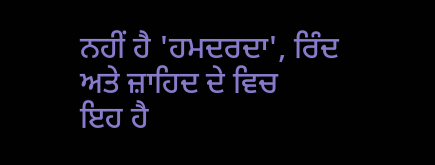ਨਹੀਂ ਹੈ 'ਹਮਦਰਦਾ', ਰਿੰਦ ਅਤੇ ਜ਼ਾਹਿਦ ਦੇ ਵਿਚ
ਇਹ ਹੈ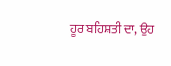ਹੂਰ ਬਹਿਸ਼ਤੀ ਦਾ, ਉਹ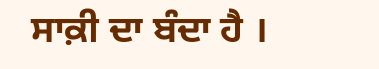ਸਾਕ਼ੀ ਦਾ ਬੰਦਾ ਹੈ ।